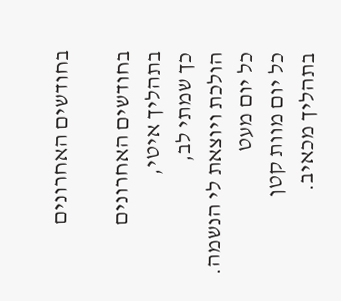בחודשים האחרונים

בחודשים האחרונים
בתהליך איטי,
כך שמתי לב,
הולכת ויוצאת לי הנשמה.
כל יום מעט
כל יום מוות קטן
בתהליך מכאיב.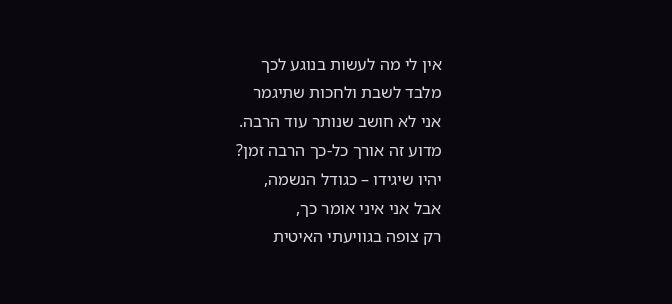אין לי מה לעשות בנוגע לכך
מלבד לשבת ולחכות שתיגמר
אני לא חושב שנותר עוד הרבה.
מדוע זה אורך כל-כך הרבה זמן?
יהיו שיגידו – כגודל הנשמה,
אבל אני איני אומר כך,
רק צופה בגוויעתי האיטית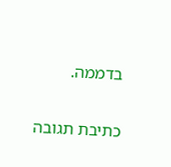בדממה.

כתיבת תגובה